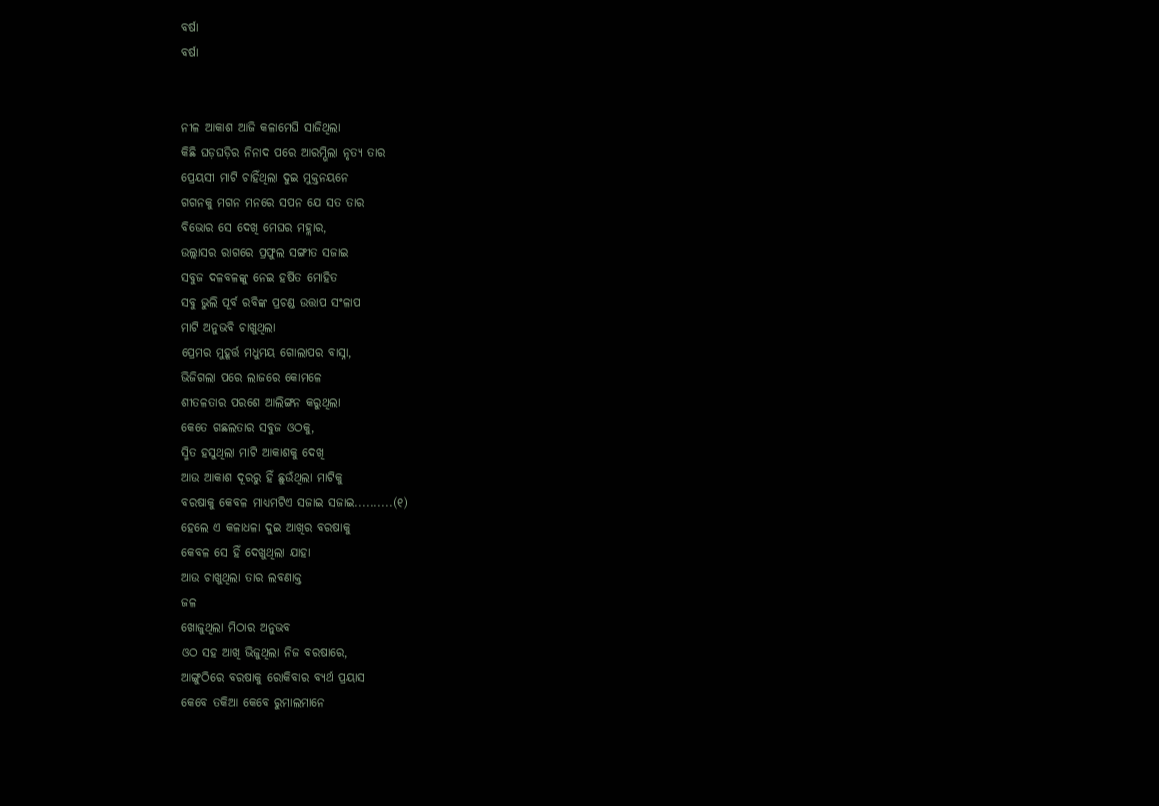ବର୍ଷା
ବର୍ଷା


ନୀଳ ଆକାଶ ଆଜି କଳାମେଘି ସାଜିଥିଲା
କିଛି ଘଡ଼ଘଡ଼ିର ନିନାଦ ପରେ ଆରମ୍ଭିଲା ନୃତ୍ୟ ତାର
ପ୍ରେୟସୀ ମାଟି ଚାହିଁଥିଲା ଦୁଇ ମୁକ୍ତନୟନେ
ଗଗନକୁ ମଗନ ମନରେ ସପନ ଯେ ସତ ତାର
ବିଭୋର ସେ ଦେଖି ମେଘର ମହ୍ଲାର,
ଉଲ୍ଲାସର ରାଗରେ ପ୍ରଫୁଲ ସଙ୍ଗୀତ ସଜାଇ
ସବୁଜ ଦଳବଳଙ୍କୁ ନେଇ ହର୍ଷିତ ମୋହିତ
ସବୁ ଭୁଲି ପୂର୍ବ ରବିଙ୍କ ପ୍ରଚଣ୍ଡ ଉତ୍ତାପ ସଂଳାପ
ମାଟି ଅନୁଭବି ଚାଖୁଥିଲା
ପ୍ରେମର ମୁହୂର୍ତ୍ତ ମଧୁମୟ ଗୋଲାପର ବାସ୍ନା,
ଭିଜିଗଲା ପରେ ଲାଜରେ କୋମଳେ
ଶୀତଳତାର ପରଶେ ଆଲିଙ୍ଗନ କରୁଥିଲା
କେତେ ଗଛଲତାର ସବୁଜ ଓଠକୁ,
ସ୍ମିତ ହସୁଥିଲା ମାଟି ଆକାଶକୁ ଦେଖି
ଆଉ ଆକାଶ ଦୂରରୁ ହିଁ ଛୁଉଁଥିଲା ମାଟିକୁ
ବରଷାକୁ କେବଳ ମାଧ୍ଯମଟିଏ ସଜାଇ ସଜାଇ..........(୧)
ହେଲେ ଏ କଳାଧଳା ଦୁଇ ଆଖିର ବରଷାକୁ
କେବଳ ସେ ହିଁ ଦେଖୁଥିଲା ଯାହା
ଆଉ ଚାଖୁଥିଲା ତାର ଲବଣାକ୍ତ
ଜଳ
ଖୋଜୁଥିଲା ମିଠାର ଅନୁଭବ
ଓଠ ସହ ଆଖି ଭିଜୁଥିଲା ନିଜ ବରଷାରେ,
ଆଙ୍ଗୁଠିରେ ବରଷାକୁ ରୋକିବାର ବ୍ୟର୍ଥ ପ୍ରୟାସ
କେବେ ତକିଆ କେବେ ରୁମାଲମାନେ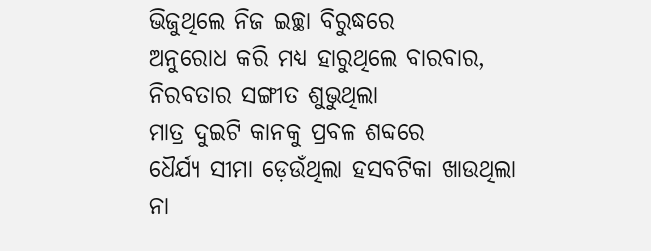ଭିଜୁଥିଲେ ନିଜ ଇଚ୍ଛା ବିରୁଦ୍ଧରେ
ଅନୁରୋଧ କରି ମଧ୍ୟ ହାରୁଥିଲେ ବାରବାର,
ନିରବତାର ସଙ୍ଗୀତ ଶୁଭୁଥିଲା
ମାତ୍ର ଦୁଇଟି କାନକୁ ପ୍ରବଳ ଶବ୍ଦରେ
ଧୈର୍ଯ୍ୟ ସୀମା ଡ଼େଉଁଥିଲା ହସବଟିକା ଖାଉଥିଲା
ନା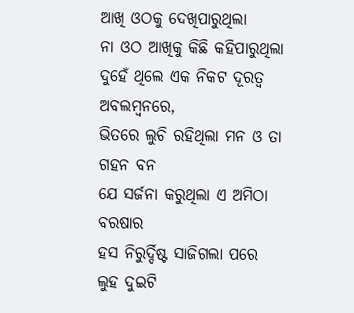ଆଖି ଓଠକୁ ଦେଖିପାରୁଥିଲା
ନା ଓଠ ଆଖିକୁ କିଛି କହିପାରୁଥିଲା
ଦୁହେଁ ଥିଲେ ଏକ ନିକଟ ଦୂରତ୍ୱ ଅବଲମ୍ବନରେ,
ଭିତରେ ଲୁଚି ରହିଥିଲା ମନ ଓ ତା ଗହନ ବନ
ଯେ ସର୍ଜନା କରୁଥିଲା ଏ ଅମିଠା ବରଷାର
ହସ ନିରୁର୍ଦ୍ଦିଷ୍ଟ ସାଜିଗଲା ପରେ
ଲୁହ ଦୁଇଟି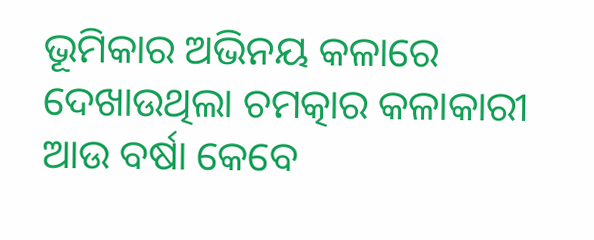ଭୂମିକାର ଅଭିନୟ କଳାରେ
ଦେଖାଉଥିଲା ଚମତ୍କାର କଳାକାରୀ
ଆଉ ବର୍ଷା କେବେ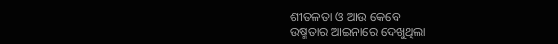ଶୀତଳତା ଓ ଆଉ କେବେ
ଉଷ୍ମତାର ଆଇନାରେ ଦେଖୁଥିଲା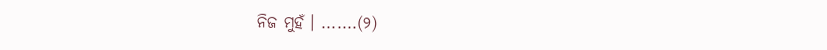ନିଜ ମୁହଁ । .......(୨)